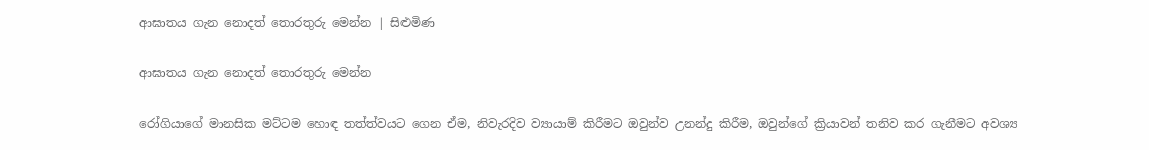ආඝාතය ගැන නොදත් තොරතුරු මෙන්න | සිළුමිණ

ආඝාතය ගැන නොදත් තොරතුරු මෙන්න

රෝගියාගේ මානසික මට්ටම හොඳ තත්ත්වයට ගෙන ඒම, නිවැරදිව ව්‍යායාම් කිරීමට ඔවුන්ව උනන්දු කිරීම, ඔවුන්ගේ ක්‍රියාවන් තනිව කර ගැනීමට අවශ්‍ය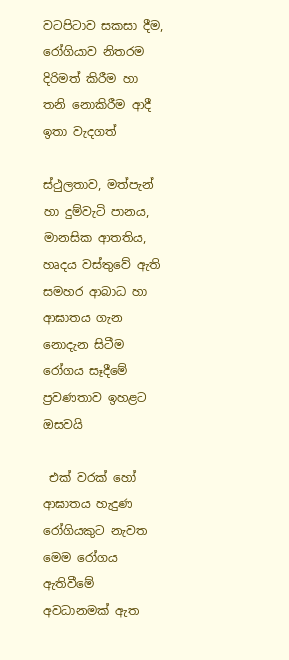වටපිටාව සකසා දීම, රෝගියාව නිතරම දිරිමත් කිරීම හා තනි නොකිරීම ආදී ඉතා වැදගත්

ස්ථුලතාව, මත්පැන් හා දුම්වැටි පානය, මානසික ආතතිය, හෘදය වස්තුවේ ඇති සමහර ආබාධ හා ආඝාතය ගැන නොදැන සිටීම රෝගය සෑදීමේ ප්‍රවණතාව ඉහළට ඔසවයි

 එක් වරක් හෝ ආඝාතය හැදුණ රෝගියකුට නැවත මෙම රෝගය ඇතිවීමේ අවධානමක් ඇත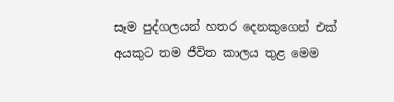සෑම පුද්ගලයන් හතර දෙනකුගෙන් එක් අයකුට තම ජීවිත කාලය තුළ මෙම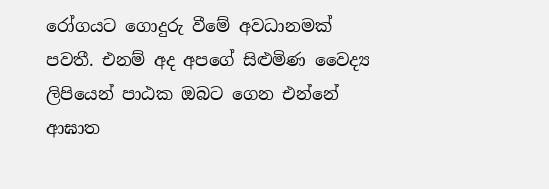රෝගයට ගොදුරු වීමේ අවධානමක් පවතී. එනම් අද අපගේ සිළුමිණ වෛද්‍ය ලිපියෙන් පාඨක ඔබට ගෙන එන්නේ ආඝාත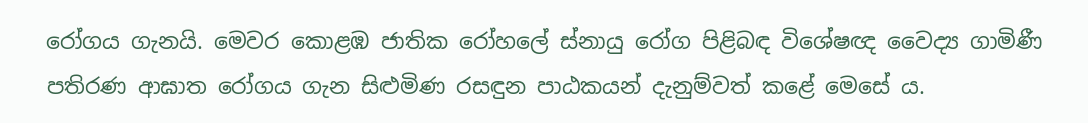රෝගය ගැනයි. මෙවර කොළඹ ජාතික රෝහලේ ස්නායු රෝග පිළිබඳ විශේෂඥ වෛද්‍ය ගාමිණී පතිරණ ආඝාත රෝගය ගැන සිළුමිණ රසඳුන පාඨකයන් දැනුම්වත් කළේ මෙසේ ය.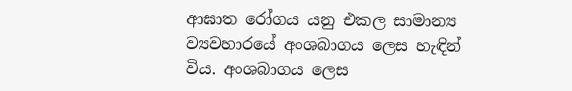ආඝාත රෝගය යනු එකල සාමාන්‍ය ව්‍යවහාරයේ අංශබාගය ලෙස හැඳින් විය. අංශබාගය ලෙස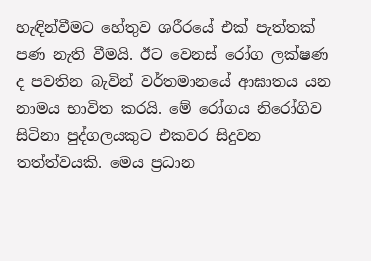හැඳින්වීමට හේතුව ශරීරයේ එක් පැත්තක් පණ නැති වීමයි. ඊට වෙනස් රෝග ලක්ෂණ ද පවතින බැවින් වර්තමානයේ ආඝාතය යන නාමය භාවිත කරයි. මේ රෝගය නිරෝගිව සිටිනා පුද්ගලයකුට එකවර සිදුවන තත්ත්වයකි. මෙය ප්‍රධාන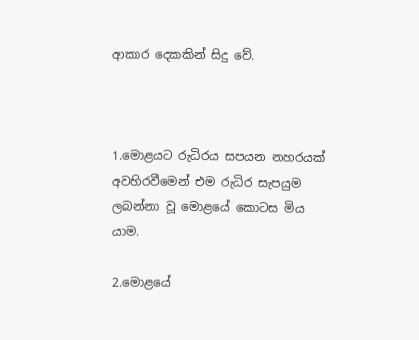ආකාර දෙකකින් සිදු වේ.



1.මොළයට රුධිරය සපයන නහරයක් අවහිරවීමෙන් එම රුධිර සැපයුම ලබන්නා වූ මොළයේ කොටස මිය යාම.

2.මොළයේ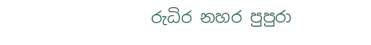රුධිර නහර පුපුරා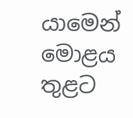යාමෙන් මොළය තුළට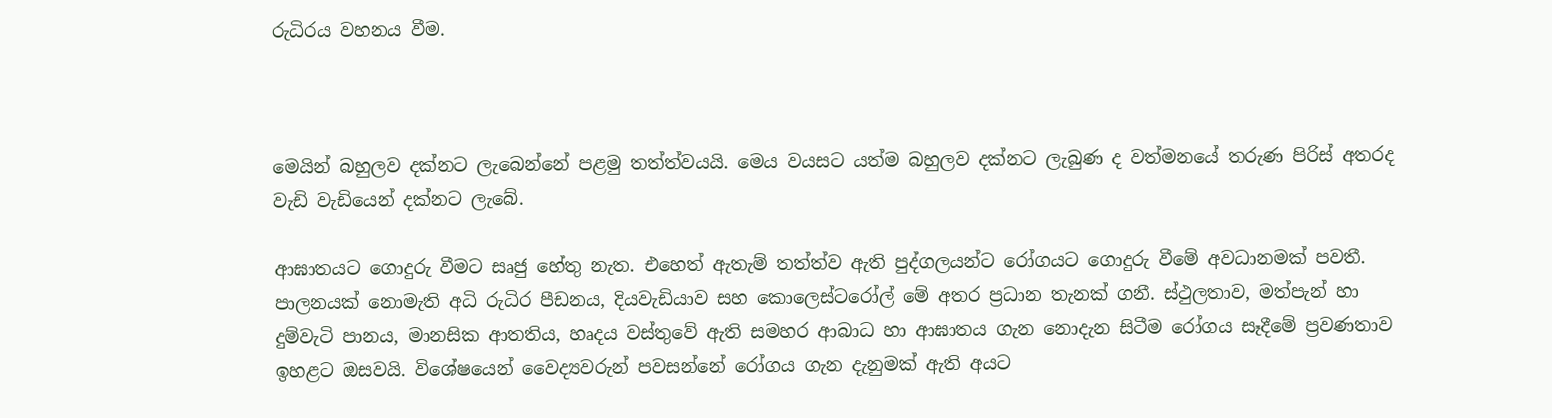රුධිරය වහනය වීම.



මෙයින් බහුලව දක්නට ලැබෙන්නේ පළමු තත්ත්වයයි. මෙය වයසට යත්ම බහුලව දක්නට ලැබුණ ද වත්මනයේ තරුණ පිරිස් අතරද වැඩි වැඩියෙන් දක්නට ලැබේ.

ආඝාතයට ගොදුරු වීමට සෘජු හේතු නැත. එහෙත් ඇතැම් තත්ත්ව ඇති පුද්ගලයන්ට රෝගයට ගොදුරු වීමේ අවධානමක් පවතී. පාලනයක් නොමැති අධි රුධිර පීඩනය, දියවැඩියාව සහ කොලෙස්ටරෝල් මේ අතර ප්‍රධාන තැනක් ගනී. ස්ථුලතාව, මත්පැන් හා දුම්වැටි පානය, මානසික ආතතිය, හෘදය වස්තුවේ ඇති සමහර ආබාධ හා ආඝාතය ගැන නොදැන සිටීම රෝගය සෑදීමේ ප්‍රවණතාව ඉහළට ඔසවයි. විශේෂයෙන් වෛද්‍යවරුන් පවසන්නේ රෝගය ගැන දැනුමක් ඇති අයට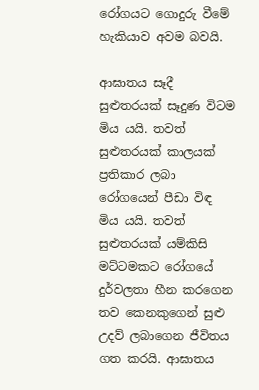රෝගයට ගොදුරු වීමේ හැකියාව අවම බවයි.

ආඝාතය සෑදී සුළුතරයක් සෑදුණ විටම මිය යයි. තවත් සුළුතරයක් කාලයක් ප්‍රතිකාර ලබා රෝගයෙන් පීඩා විඳ මිය යයි. තවත් සුළුතරයක් යම්කිසි මට්ටමකට රෝගයේ දුර්වලතා හීන කරගෙන තව කෙනකුගෙන් සුළු උදව් ලබාගෙන ජීවිතය ගත කරයි. ආඝාතය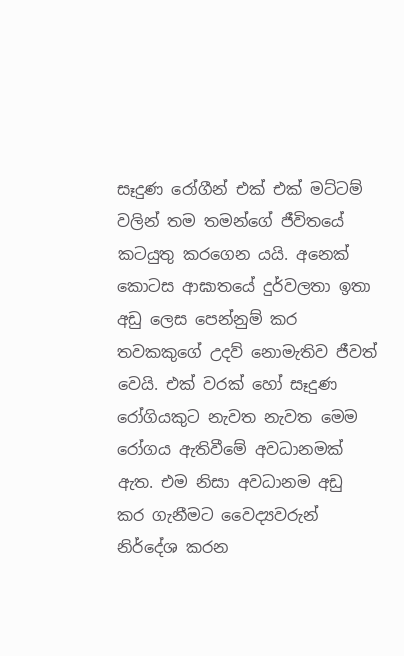සෑදුණ රෝගීන් එක් එක් මට්ටම් වලින් තම තමන්ගේ ජීවිතයේ කටයුතු කරගෙන යයි. අනෙක් කොටස ආඝාතයේ දුර්වලතා ඉතා අඩු ලෙස පෙන්නුම් කර තවකකුගේ උදව් නොමැතිව ජීවත් වෙයි. එක් වරක් හෝ සෑදුණ රෝගියකුට නැවත නැවත මෙම රෝගය ඇතිවීමේ අවධානමක් ඇත. එම නිසා අවධානම අඩු කර ගැනීමට වෛද්‍යවරුන් නිර්දේශ කරන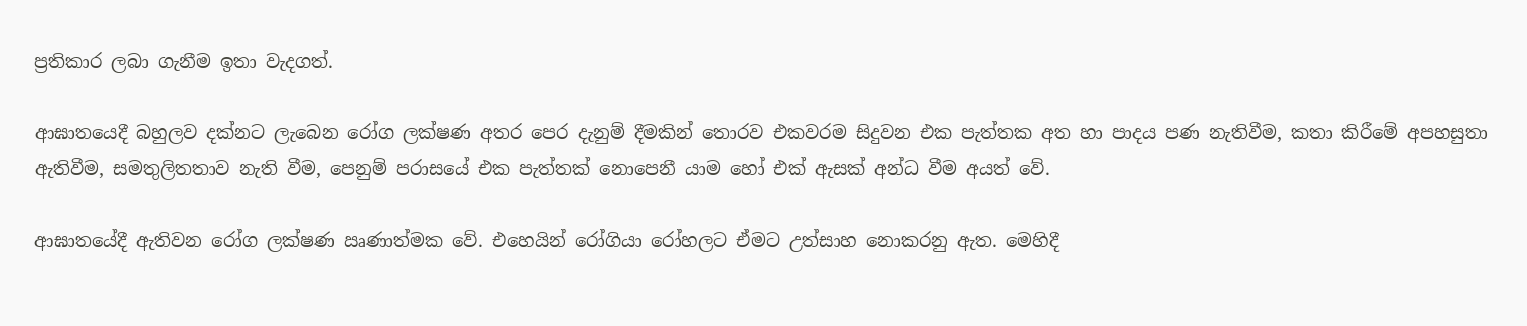ප්‍රතිකාර ලබා ගැනීම ඉතා වැදගත්.

ආඝාතයෙදී බහුලව දක්නට ලැබෙන රෝග ලක්ෂණ අතර පෙර දැනුම් දීමකින් තොරව එකවරම සිදුවන එක පැත්තක අත හා පාදය පණ නැතිවීම, කතා කිරීමේ අපහසුතා ඇතිවීම, සමතුලිතතාව නැති වීම, පෙනුම් පරාසයේ එක පැත්තක් නොපෙනී යාම හෝ එක් ඇසක් අන්ධ වීම අයත් වේ.

ආඝාතයේදී ඇතිවන රෝග ලක්ෂණ ඍණාත්මක වේ. එහෙයින් රෝගියා රෝහලට ඒමට උත්සාහ නොකරනු ඇත. මෙහිදී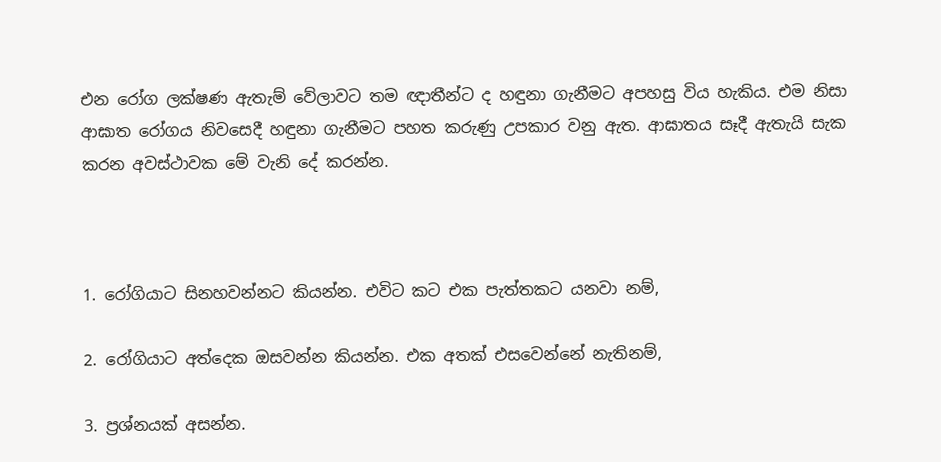එන රෝග ලක්ෂණ ඇතැම් වේලාවට තම ඥාතීන්ට ද හඳුනා ගැනීමට අපහසු විය හැකිය. එම නිසා ආඝාත රෝගය නිවසෙදී හඳුනා ගැනීමට පහත කරුණු උපකාර වනු ඇත. ආඝාතය සෑදී ඇතැයි සැක කරන අවස්ථාවක මේ වැනි දේ කරන්න.



1. රෝගියාට සිනහවන්නට කියන්න. එවිට කට එක පැත්තකට යනවා නම්,

2. රෝගියාට අත්දෙක ඔසවන්න කියන්න. එක අතක් එසවෙන්නේ නැතිනම්,

3. ප්‍රශ්නයක් අසන්න.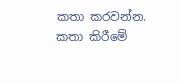කතා කරවන්න. කතා කිරීමේ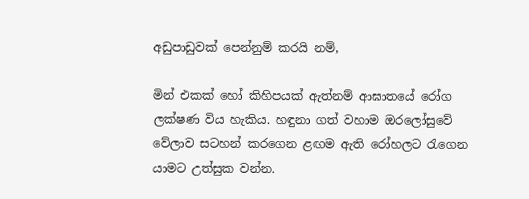අඩුපාඩුවක් පෙන්නුම් කරයි නම්,

මින් එකක් හෝ කිහිපයක් ඇත්නම් ආඝාතයේ රෝග ලක්ෂණ විය හැකිය. හඳුනා ගත් වහාම ඔරලෝසුවේ වේලාව සටහන් කරගෙන ළඟම ඇති රෝහලට රැගෙන යාමට උත්සුක වන්න.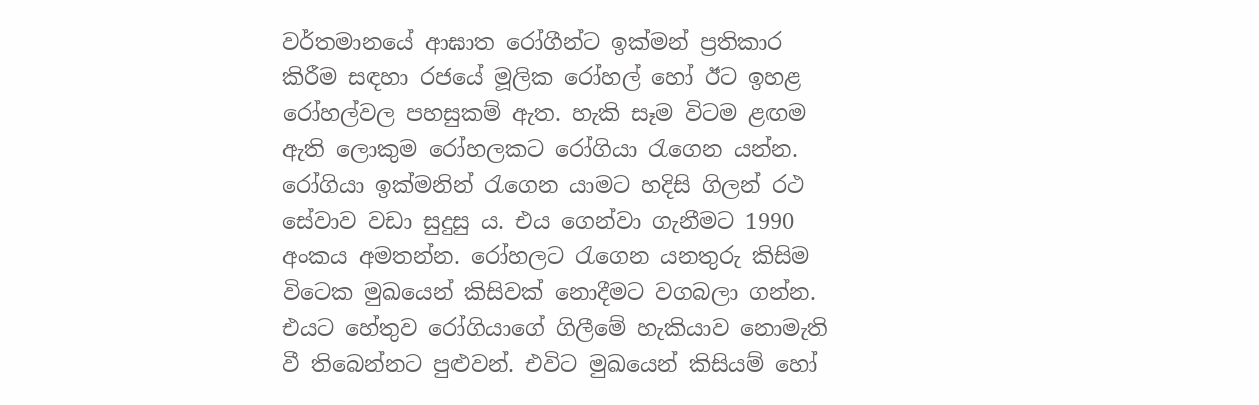වර්තමානයේ ආඝාත රෝගීන්ට ඉක්මන් ප්‍රතිකාර කිරීම සඳහා රජයේ මූලික රෝහල් හෝ ඊට ඉහළ රෝහල්වල පහසුකම් ඇත. හැකි සෑම විටම ළඟම ඇති ලොකුම රෝහලකට රෝගියා රැගෙන යන්න. රෝගියා ඉක්මනින් රැගෙන යාමට හදිසි ගිලන් රථ සේවාව වඩා සුදුසු ය. එය ගෙන්වා ගැනීමට 1990 අංකය අමතන්න. රෝහලට රැගෙන යනතුරු කිසිම විටෙක මුඛයෙන් කිසිවක් නොදීමට වගබලා ගන්න. එයට හේතුව රෝගියාගේ ගිලීමේ හැකියාව නොමැති වී තිබෙන්නට පුළුවන්. එවිට මුඛයෙන් කිසියම් හෝ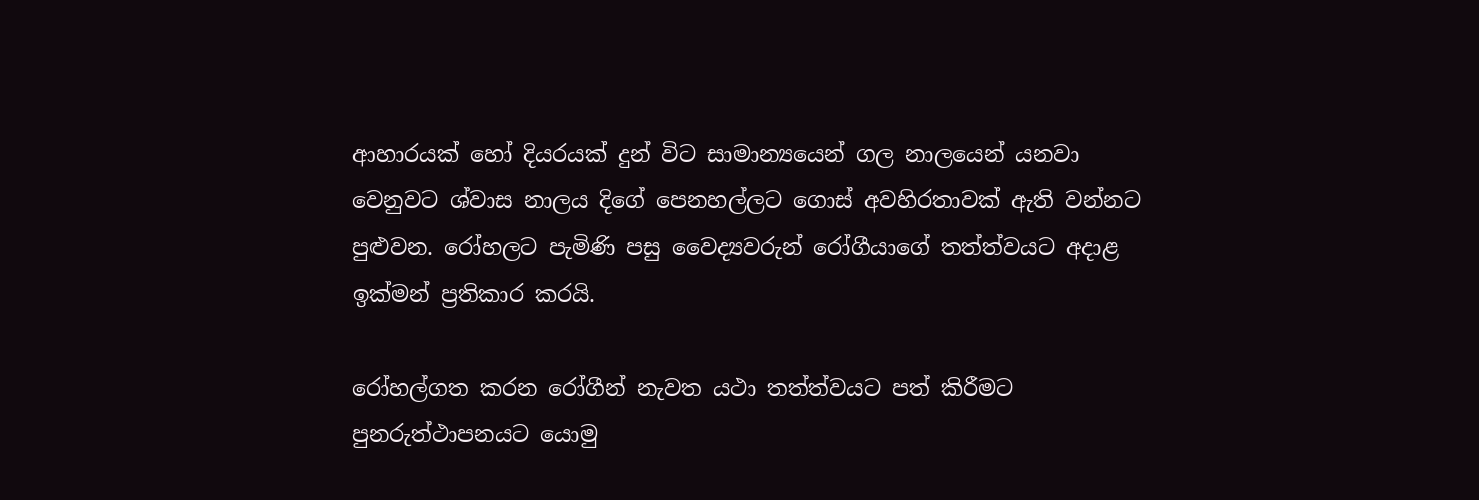ආහාරයක් හෝ දියරයක් දුන් විට සාමාන්‍යයෙන් ගල නාලයෙන් යනවා වෙනුවට ශ්වාස නාලය දිගේ පෙනහල්ලට ගොස් අවහිරතාවක් ඇති වන්නට පුළුවන. රෝහලට පැමිණි පසු වෛද්‍යවරුන් රෝගීයාගේ තත්ත්වයට අදාළ ඉක්මන් ප්‍රතිකාර කරයි.

රෝහල්ගත කරන රෝගීන් නැවත යථා තත්ත්වයට පත් කිරීමට පුනරුත්ථාපනයට යොමු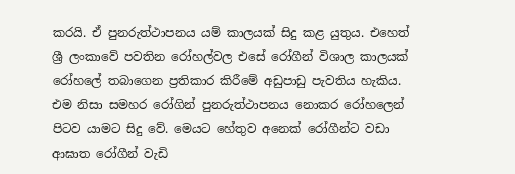කරයි. ඒ පුනරුත්ථාපනය යම් කාලයක් සිදු කළ යුතුය. එහෙත් ශ්‍රී ලංකාවේ පවතින රෝහල්වල එසේ රෝගීන් විශාල කාලයක් රෝහලේ තබාගෙන ප්‍රතිකාර කිරීමේ අඩුපාඩු පැවතිය හැකිය. එම නිසා සමහර රෝගින් පුනරුත්ථාපනය නොකර රෝහලෙන් පිටව යාමට සිදු වේ. මෙයට හේතුව අනෙක් රෝගීන්ට වඩා ආඝාත රෝගීන් වැඩි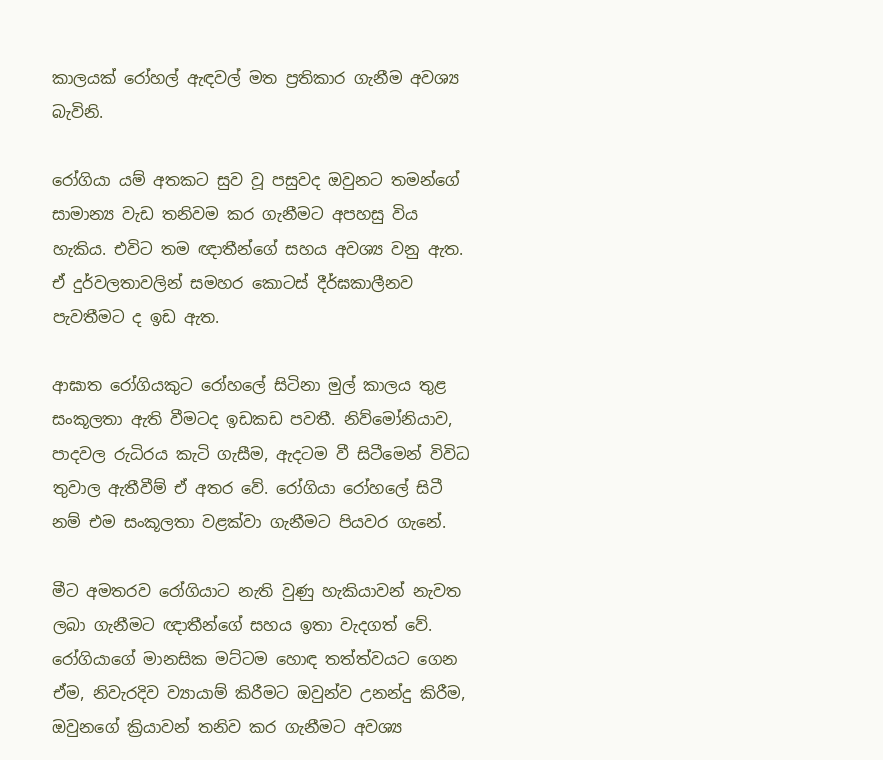කාලයක් රෝහල් ඇඳවල් මත ප්‍රතිකාර ගැනීම අවශ්‍ය බැවිනි.

රෝගියා යම් අතකට සුව වූ පසුවද ඔවුනට තමන්ගේ සාමාන්‍ය වැඩ තනිවම කර ගැනීමට අපහසු විය හැකිය. එවිට තම ඥාතීන්ගේ සහය අවශ්‍ය වනු ඇත. ඒ දුර්වලතාවලින් සමහර කොටස් දීර්ඝකාලීනව පැවතීමට ද ඉඩ ඇත.

ආඝාත රෝගියකුට රෝහලේ සිටිනා මුල් කාලය තුළ සංකූලතා ඇති වීමටද ඉඩකඩ පවතී. නිව්මෝනියාව, පාදවල රුධිරය කැටි ගැසීම, ඇදටම වී සිටීමෙන් විවිධ තුවාල ඇතීවීම් ඒ අතර වේ. රෝගියා රෝහලේ සිටී නම් එම සංකූලතා වළක්වා ගැනීමට පියවර ගැනේ.

මීට අමතරව රෝගියාට නැති වුණු හැකියාවන් නැවත ලබා ගැනීමට ඥාතීන්ගේ සහය ඉතා වැදගත් වේ. රෝගියාගේ මානසික මට්ටම හොඳ තත්ත්වයට ගෙන ඒම, නිවැරදිව ව්‍යායාම් කිරීමට ඔවුන්ව උනන්දු කිරීම, ඔවුනගේ ක්‍රියාවන් තනිව කර ගැනීමට අවශ්‍ය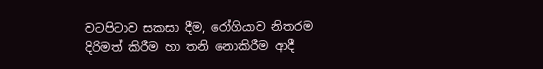වටපිටාව සකසා දීම, රෝගියාව නිතරම දිරිමත් කිරීම හා තනි නොකිරීම ආදී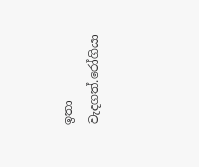ඉතා වැදගත්.රෝගියා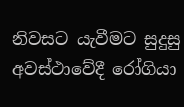නිවසට යැවීමට සුදුසු අවස්ථාවේදී රෝගියා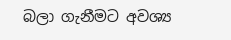බලා ගැනීමට අවශ්‍ය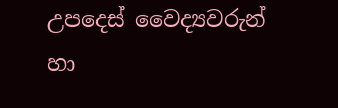උපදෙස් වෛද්‍යවරුන් හා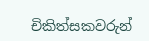චිකිත්සකවරුන්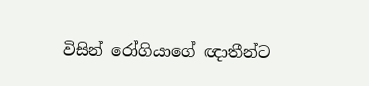විසින් රෝගියාගේ ඥාතීන්ට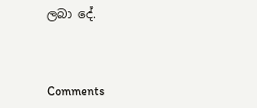ලබා දේ.



Comments